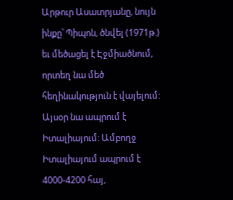Արթուր Ասատրյանը, նույն ինքը՝ Պիպոն, ծնվել (1971թ.) եւ մեծացել է Էջմիածնում, որտեղ նա մեծ հեղինակություն է վայելում: Այսօր նա ապրում է Իտալիայում: Ամբողջ Իտալիայում ապրում է 4000-4200 հայ,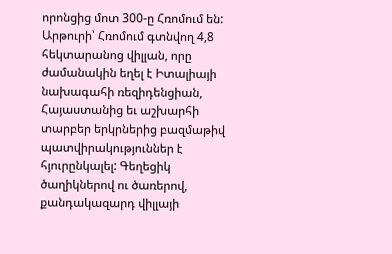որոնցից մոտ 300-ը Հռոմում են: Արթուրի՝ Հռոմում գտնվող 4,8 հեկտարանոց վիլլան, որը ժամանակին եղել է Իտալիայի նախագահի ռեզիդենցիան, Հայաստանից եւ աշխարհի տարբեր երկրներից բազմաթիվ պատվիրակություններ է հյուրընկալել: Գեղեցիկ ծաղիկներով ու ծառերով, քանդակազարդ վիլլայի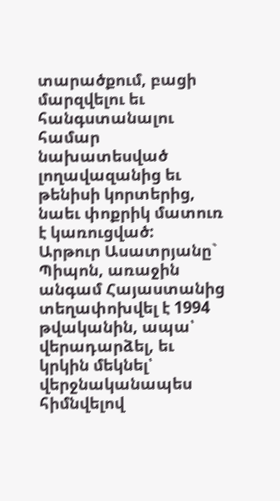տարածքում, բացի մարզվելու եւ հանգստանալու համար նախատեսված լողավազանից եւ թենիսի կորտերից, նաեւ փոքրիկ մատուռ է կառուցված:
Արթուր Ասատրյանը` Պիպոն, առաջին անգամ Հայաստանից տեղափոխվել է 1994 թվականին, ապա՝ վերադարձել, եւ կրկին մեկնել՝ վերջնականապես հիմնվելով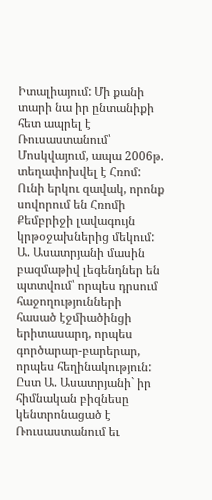Իտալիայում: Մի քանի տարի նա իր ընտանիքի հետ ապրել է Ռուսաստանում՝ Մոսկվայում, ապա 2006թ. տեղափոխվել է Հռոմ: Ունի երկու զավակ, որոնք սովորում են Հռոմի Քեմբրիջի լավագույն կրթօջախներից մեկում:
Ա. Ասատրյանի մասին բազմաթիվ լեգենդներ են պտտվում՝ որպես դրսում հաջողությունների հասած էջմիածինցի երիտասարդ, որպես գործարար-բարերար, որպես հեղինակություն: Ըստ Ա. Ասատրյանի` իր հիմնական բիզնեսը կենտրոնացած է Ռուսաստանում եւ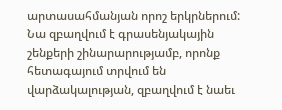արտասահմանյան որոշ երկրներում: Նա զբաղվում է գրասենյակային շենքերի շինարարությամբ, որոնք հետագայում տրվում են վարձակալության, զբաղվում է նաեւ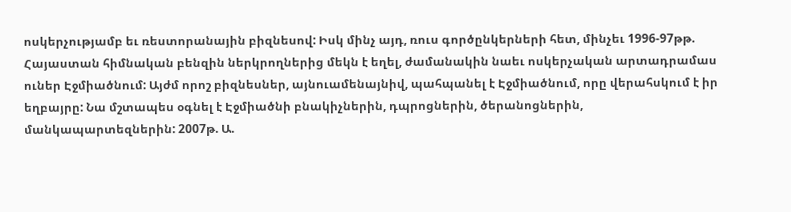ոսկերչությամբ եւ ռեստորանային բիզնեսով: Իսկ մինչ այդ, ռուս գործընկերների հետ, մինչեւ 1996-97թթ. Հայաստան հիմնական բենզին ներկրողներից մեկն է եղել, ժամանակին նաեւ ոսկերչական արտադրամաս ուներ Էջմիածնում: Այժմ որոշ բիզնեսներ, այնուամենայնիվ, պահպանել է Էջմիածնում, որը վերահսկում է իր եղբայրը: Նա մշտապես օգնել է Էջմիածնի բնակիչներին, դպրոցներին, ծերանոցներին, մանկապարտեզներին: 2007թ. Ա.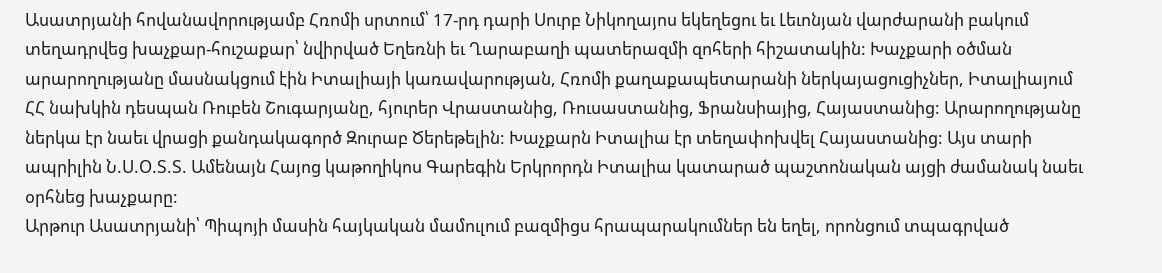Ասատրյանի հովանավորությամբ Հռոմի սրտում՝ 17-րդ դարի Սուրբ Նիկողայոս եկեղեցու եւ Լեւոնյան վարժարանի բակում տեղադրվեց խաչքար-հուշաքար՝ նվիրված Եղեռնի եւ Ղարաբաղի պատերազմի զոհերի հիշատակին: Խաչքարի օծման արարողությանը մասնակցում էին Իտալիայի կառավարության, Հռոմի քաղաքապետարանի ներկայացուցիչներ, Իտալիայում ՀՀ նախկին դեսպան Ռուբեն Շուգարյանը, հյուրեր Վրաստանից, Ռուսաստանից, Ֆրանսիայից, Հայաստանից: Արարողությանը ներկա էր նաեւ վրացի քանդակագործ Զուրաբ Ծերեթելին: Խաչքարն Իտալիա էր տեղափոխվել Հայաստանից: Այս տարի ապրիլին Ն.Ս.Օ.Տ.Տ. Ամենայն Հայոց կաթողիկոս Գարեգին Երկրորդն Իտալիա կատարած պաշտոնական այցի ժամանակ նաեւ օրհնեց խաչքարը:
Արթուր Ասատրյանի՝ Պիպոյի մասին հայկական մամուլում բազմիցս հրապարակումներ են եղել, որոնցում տպագրված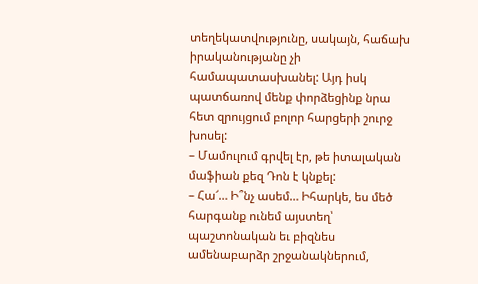տեղեկատվությունը, սակայն, հաճախ իրականությանը չի համապատասխանել: Այդ իսկ պատճառով մենք փորձեցինք նրա հետ զրույցում բոլոր հարցերի շուրջ խոսել:
– Մամուլում գրվել էր, թե իտալական մաֆիան քեզ Դոն է կնքել:
– Հա՜… Ի՞նչ ասեմ… Իհարկե, ես մեծ հարգանք ունեմ այստեղ՝ պաշտոնական եւ բիզնես ամենաբարձր շրջանակներում,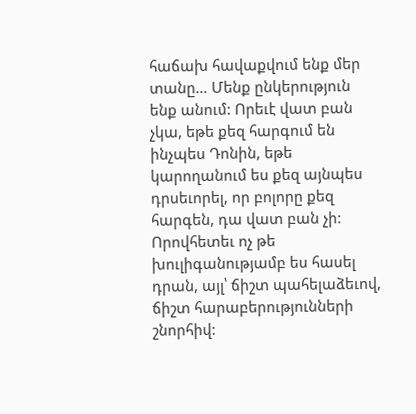հաճախ հավաքվում ենք մեր տանը… Մենք ընկերություն ենք անում: Որեւէ վատ բան չկա, եթե քեզ հարգում են ինչպես Դոնին, եթե կարողանում ես քեզ այնպես դրսեւորել, որ բոլորը քեզ հարգեն, դա վատ բան չի: Որովհետեւ ոչ թե խուլիգանությամբ ես հասել դրան, այլ՝ ճիշտ պահելաձեւով, ճիշտ հարաբերությունների շնորհիվ: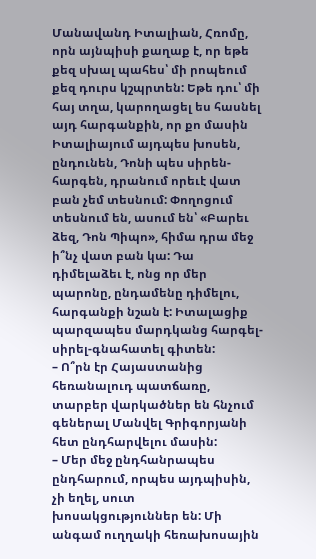Մանավանդ Իտալիան, Հռոմը, որն այնպիսի քաղաք է, որ եթե քեզ սխալ պահես՝ մի րոպեում քեզ դուրս կշպրտեն: Եթե դու՝ մի հայ տղա, կարողացել ես հասնել այդ հարգանքին, որ քո մասին Իտալիայում այդպես խոսեն, ընդունեն, Դոնի պես սիրեն-հարգեն, դրանում որեւէ վատ բան չեմ տեսնում: Փողոցում տեսնում են, ասում են՝ «Բարեւ ձեզ, Դոն Պիպո», հիմա դրա մեջ ի՞նչ վատ բան կա: Դա դիմելաձեւ է, ոնց որ մեր պարոնը, ընդամենը դիմելու, հարգանքի նշան է: Իտալացիք պարզապես մարդկանց հարգել-սիրել-գնահատել գիտեն:
– Ո՞րն էր Հայաստանից հեռանալուդ պատճառը, տարբեր վարկածներ են հնչում գեներալ Մանվել Գրիգորյանի հետ ընդհարվելու մասին:
– Մեր մեջ ընդհանրապես ընդհարում, որպես այդպիսին, չի եղել, սուտ խոսակցություններ են: Մի անգամ ուղղակի հեռախոսային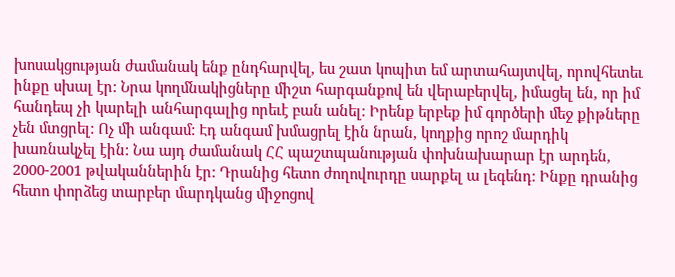խոսակցության ժամանակ ենք ընդհարվել, ես շատ կոպիտ եմ արտահայտվել, որովհետեւ ինքը սխալ էր: Նրա կողմնակիցները միշտ հարգանքով են վերաբերվել, իմացել են, որ իմ հանդեպ չի կարելի անհարգալից որեւէ բան անել: Իրենք երբեք իմ գործերի մեջ քիթները չեն մտցրել: Ոչ մի անգամ: Էդ անգամ խմացրել էին նրան, կողքից որոշ մարդիկ խառնակչել էին: Նա այդ ժամանակ ՀՀ պաշտպանության փոխնախարար էր արդեն, 2000-2001 թվականներին էր: Դրանից հետո ժողովուրդը սարքել ա լեգենդ: Ինքը դրանից հետո փորձեց տարբեր մարդկանց միջոցով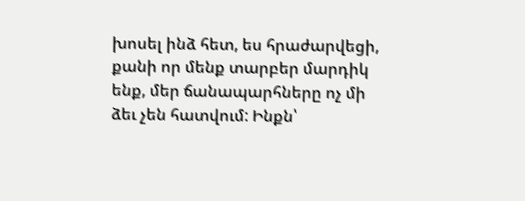խոսել ինձ հետ, ես հրաժարվեցի, քանի որ մենք տարբեր մարդիկ ենք, մեր ճանապարհները ոչ մի ձեւ չեն հատվում: Ինքն՝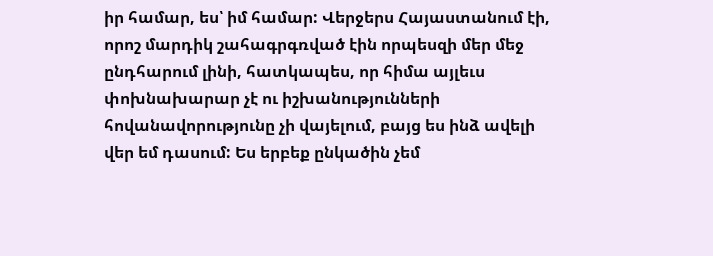իր համար, ես՝ իմ համար: Վերջերս Հայաստանում էի, որոշ մարդիկ շահագրգռված էին որպեսզի մեր մեջ ընդհարում լինի, հատկապես, որ հիմա այլեւս փոխնախարար չէ ու իշխանությունների հովանավորությունը չի վայելում, բայց ես ինձ ավելի վեր եմ դասում: Ես երբեք ընկածին չեմ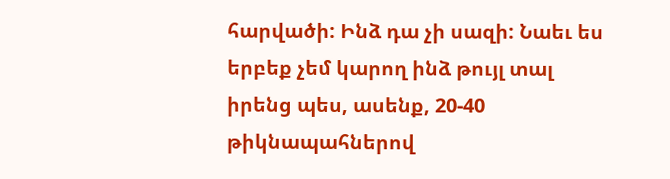հարվածի: Ինձ դա չի սազի: Նաեւ ես երբեք չեմ կարող ինձ թույլ տալ իրենց պես, ասենք, 20-40 թիկնապահներով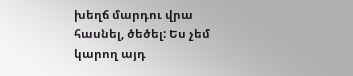խեղճ մարդու վրա հասնել, ծեծել: Ես չեմ կարող այդ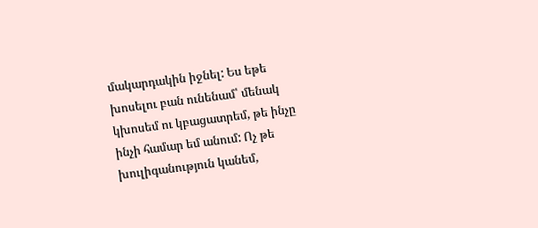մակարդակին իջնել: Ես եթե խոսելու բան ունենամ՝ մենակ կխոսեմ ու կբացատրեմ, թե ինչը ինչի համար եմ անում: Ոչ թե խուլիգանություն կանեմ,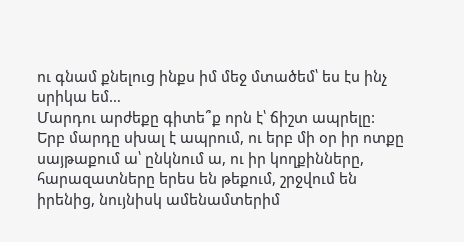ու գնամ քնելուց ինքս իմ մեջ մտածեմ՝ ես էս ինչ սրիկա եմ…
Մարդու արժեքը գիտե՞ք որն է՝ ճիշտ ապրելը:
Երբ մարդը սխալ է ապրում, ու երբ մի օր իր ոտքը սայթաքում ա՝ ընկնում ա, ու իր կողքինները, հարազատները երես են թեքում, շրջվում են իրենից, նույնիսկ ամենամտերիմ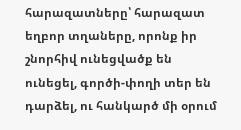հարազատները՝ հարազատ եղբոր տղաները, որոնք իր շնորհիվ ունեցվածք են ունեցել, գործի-փողի տեր են դարձել, ու հանկարծ մի օրում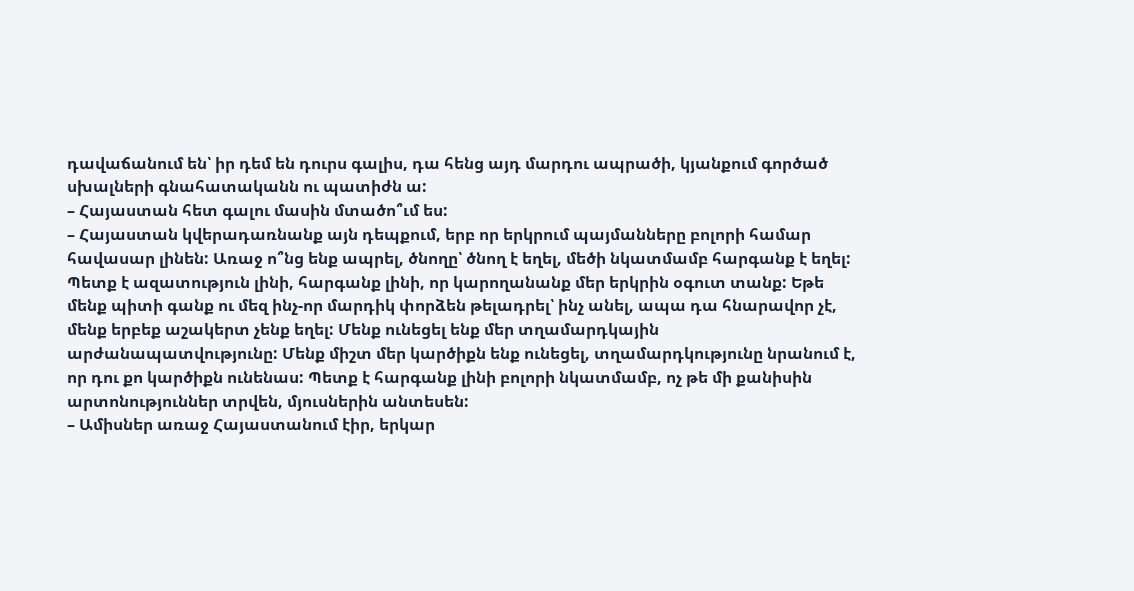դավաճանում են՝ իր դեմ են դուրս գալիս, դա հենց այդ մարդու ապրածի, կյանքում գործած սխալների գնահատականն ու պատիժն ա:
– Հայաստան հետ գալու մասին մտածո՞ւմ ես:
– Հայաստան կվերադառնանք այն դեպքում, երբ որ երկրում պայմանները բոլորի համար հավասար լինեն: Առաջ ո՞նց ենք ապրել, ծնողը՝ ծնող է եղել, մեծի նկատմամբ հարգանք է եղել: Պետք է ազատություն լինի, հարգանք լինի, որ կարողանանք մեր երկրին օգուտ տանք: Եթե մենք պիտի գանք ու մեզ ինչ-որ մարդիկ փորձեն թելադրել՝ ինչ անել, ապա դա հնարավոր չէ, մենք երբեք աշակերտ չենք եղել: Մենք ունեցել ենք մեր տղամարդկային արժանապատվությունը: Մենք միշտ մեր կարծիքն ենք ունեցել, տղամարդկությունը նրանում է, որ դու քո կարծիքն ունենաս: Պետք է հարգանք լինի բոլորի նկատմամբ, ոչ թե մի քանիսին արտոնություններ տրվեն, մյուսներին անտեսեն:
– Ամիսներ առաջ Հայաստանում էիր, երկար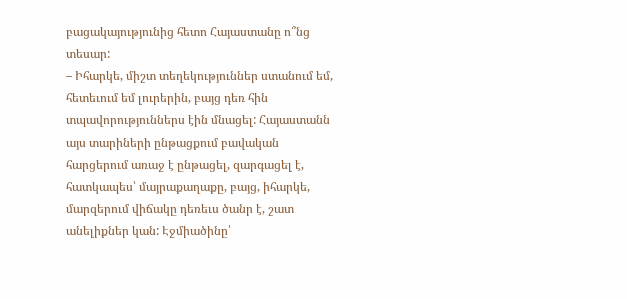բացակայությունից հետո Հայաստանը ո՞նց տեսար:
– Իհարկե, միշտ տեղեկություններ ստանում եմ, հետեւում եմ լուրերին, բայց դեռ հին տպավորություններս էին մնացել: Հայաստանն այս տարիների ընթացքում բավական հարցերում առաջ է ընթացել, զարգացել է, հատկապես՝ մայրաքաղաքը, բայց, իհարկե, մարզերում վիճակը դեռեւս ծանր է, շատ անելիքներ կան: Էջմիածինը՝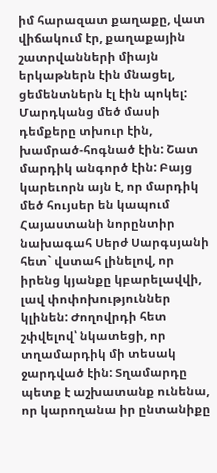իմ հարազատ քաղաքը, վատ վիճակում էր, քաղաքային շատրվանների միայն երկաթներն էին մնացել, ցեմենտներն էլ էին պոկել: Մարդկանց մեծ մասի դեմքերը տխուր էին, խամրած-հոգնած էին: Շատ մարդիկ անգործ էին: Բայց կարեւորն այն է, որ մարդիկ մեծ հույսեր են կապում Հայաստանի նորընտիր նախագահ Սերժ Սարգսյանի հետ` վստահ լինելով, որ իրենց կյանքը կբարելավվի, լավ փոփոխություններ կլինեն: Ժողովրդի հետ շփվելով՝ նկատեցի, որ տղամարդիկ մի տեսակ ջարդված էին: Տղամարդը պետք է աշխատանք ունենա, որ կարողանա իր ընտանիքը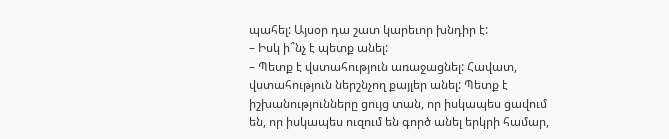պահել: Այսօր դա շատ կարեւոր խնդիր է:
– Իսկ ի՞նչ է պետք անել:
– Պետք է վստահություն առաջացնել: Հավատ, վստահություն ներշնչող քայլեր անել: Պետք է իշխանությունները ցույց տան, որ իսկապես ցավում են, որ իսկապես ուզում են գործ անել երկրի համար,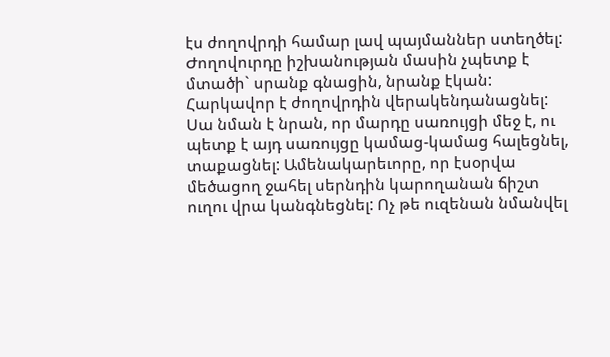էս ժողովրդի համար լավ պայմաններ ստեղծել: Ժողովուրդը իշխանության մասին չպետք է մտածի` սրանք գնացին, նրանք էկան: Հարկավոր է ժողովրդին վերակենդանացնել: Սա նման է նրան, որ մարդը սառույցի մեջ է, ու պետք է այդ սառույցը կամաց-կամաց հալեցնել, տաքացնել: Ամենակարեւորը, որ էսօրվա մեծացող ջահել սերնդին կարողանան ճիշտ ուղու վրա կանգնեցնել: Ոչ թե ուզենան նմանվել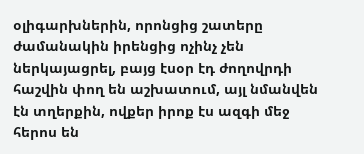օլիգարխներին, որոնցից շատերը ժամանակին իրենցից ոչինչ չեն ներկայացրել, բայց էսօր էդ ժողովրդի հաշվին փող են աշխատում, այլ նմանվեն էն տղերքին, ովքեր իրոք էս ազգի մեջ հերոս են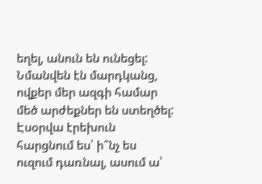եղել, անուն են ունեցել: Նմանվեն էն մարդկանց, ովքեր մեր ազգի համար մեծ արժեքներ են ստեղծել: Էսօրվա էրեխուն հարցնում ես՝ ի՞նչ ես ուզում դառնալ, ասում ա՝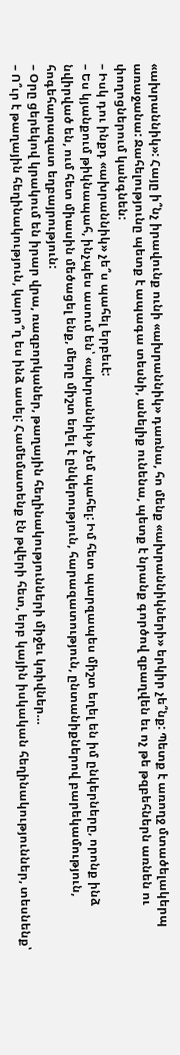«ախրաննիկ»: Հայը ի՞նչ իրավունք ունի «ախրաննիկ» դառնա, հո մենք «ախրաննիկների» երկիր չե՞նք: Պետք է առողջ մտածելակերպ առաջանա: Ջահելությունը պետք է ապագա տեսնի, անելիք ունենա, պետք է նրանք գործով զբաղվեն եւ ոչ թե թզբեհներն առնեն ու փողոցներում կանգնեն:
– Իսկ դու ինքդ «ախրաննիկ» չե՞ս պահել երբեւէ:
– Ես կյանքում թիկնապահ, ինչպես ասում են՝ «ախրաննիկ» չեմ պահել: Իմ հետ պարզապես միշտ եղել են իմ ընկերները, որոնք ինձ նվիրված են, ում հետ միասին մեծացել ենք, մերը միշտ եղել է ընկերություն, հարազատություն, ընտանիքներով բարեկամություն, հոգեհարազատ եղբայրություն:
– Օրը ցերեկով կրակում են իրար վրա, ռազբորկաներ, թաղային հեղինակությունների միջեւ կռիվներ…
– Ո՞ւր է թաղային հեղինակություն, կարո՞ղ ես ինձ ասել: Համեմատենք էն թվերի հետ, երբ կային իսկական հեղինակություններ, տեսնենք՝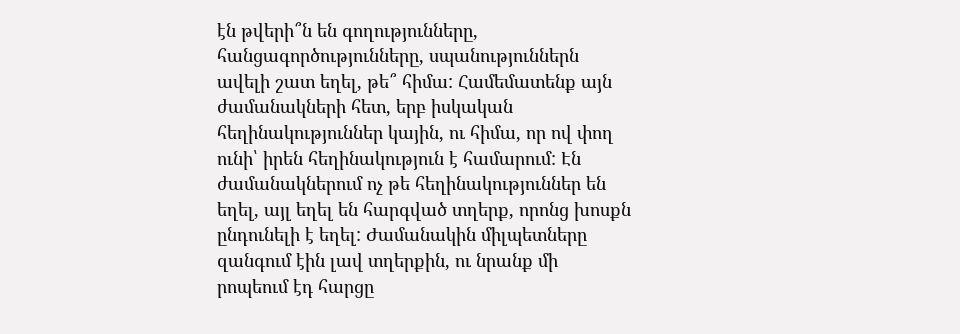էն թվերի՞ն են գողությունները, հանցագործությունները, սպանություններն ավելի շատ եղել, թե՞ հիմա: Համեմատենք այն ժամանակների հետ, երբ իսկական հեղինակություններ կային, ու հիմա, որ ով փող ունի՝ իրեն հեղինակություն է համարում: Էն ժամանակներում ոչ թե հեղինակություններ են եղել, այլ եղել են հարգված տղերք, որոնց խոսքն ընդունելի է եղել: Ժամանակին միլպետները զանգում էին լավ տղերքին, ու նրանք մի րոպեում էդ հարցը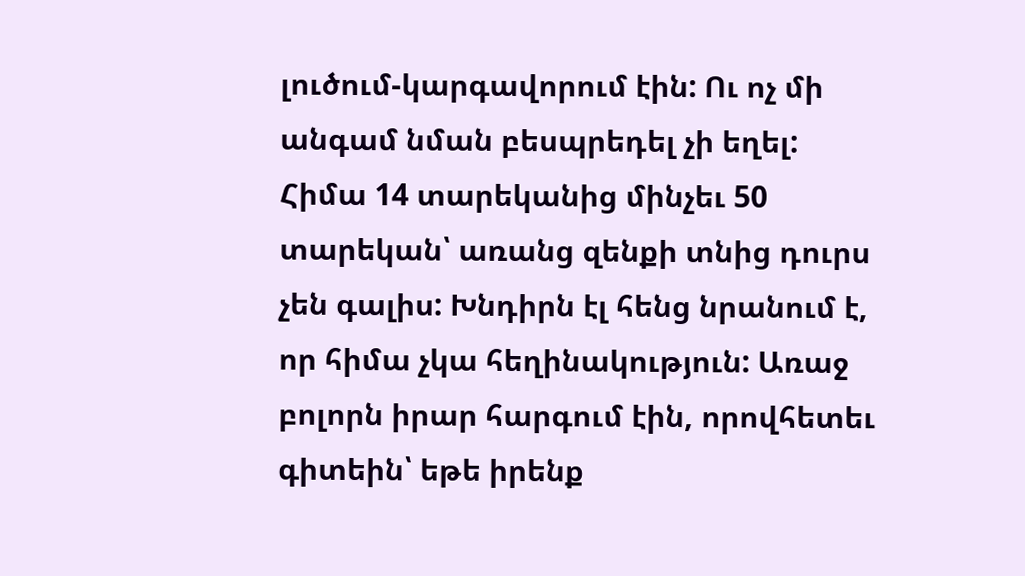լուծում-կարգավորում էին: Ու ոչ մի անգամ նման բեսպրեդել չի եղել: Հիմա 14 տարեկանից մինչեւ 50 տարեկան՝ առանց զենքի տնից դուրս չեն գալիս: Խնդիրն էլ հենց նրանում է, որ հիմա չկա հեղինակություն: Առաջ բոլորն իրար հարգում էին, որովհետեւ գիտեին՝ եթե իրենք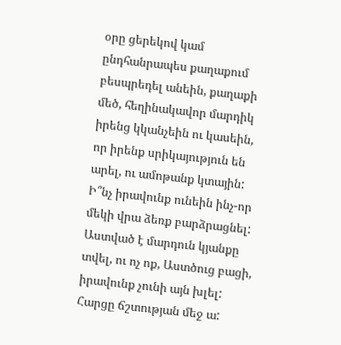օրը ցերեկով կամ ընդհանրապես քաղաքում բեսպրեդել անեին, քաղաքի մեծ, հեղինակավոր մարդիկ իրենց կկանչեին ու կասեին, որ իրենք սրիկայություն են արել, ու ամոթանք կտային: Ի՞նչ իրավունք ունեին ինչ-որ մեկի վրա ձեռք բարձրացնել: Աստված է մարդուն կյանքը տվել, ու ոչ ոք, Աստծուց բացի, իրավունք չունի այն խլել: Հարցը ճշտության մեջ ա: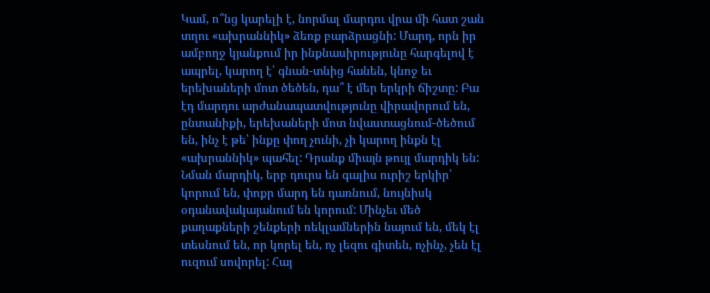Կամ, ո՞նց կարելի է, նորմալ մարդու վրա մի հատ շան տղու «ախրաննիկ» ձեռք բարձրացնի: Մարդ, որն իր ամբողջ կյանքում իր ինքնասիրությունը հարգելով է ապրել, կարող է՝ գնան-տնից հանեն, կնոջ եւ երեխաների մոտ ծեծեն, դա՞ է մեր երկրի ճիշտը: Բա էդ մարդու արժանապատվությունը վիրավորում են, ընտանիքի, երեխաների մոտ նվաստացնում-ծեծում են, ինչ է թե՝ ինքը փող չունի, չի կարող ինքն էլ «ախրաննիկ» պահել: Դրանք միայն թույլ մարդիկ են: Նման մարդիկ, երբ դուրս են գալիս ուրիշ երկիր՝ կորում են, փոքր մարդ են դառնում, նույնիսկ օդանավակայանում են կորում: Մինչեւ մեծ քաղաքների շենքերի ռեկլամներին նայում են, մեկ էլ տեսնում են, որ կորել են, ոչ լեզու գիտեն, ոչինչ, չեն էլ ուզում սովորել: Հայ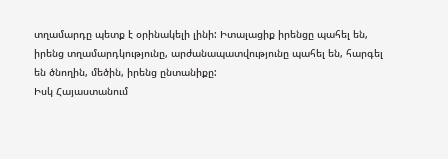տղամարդը պետք է օրինակելի լինի: Իտալացիք իրենցը պահել են, իրենց տղամարդկությունը, արժանապատվությունը պահել են, հարգել են ծնողին, մեծին, իրենց ընտանիքը:
Իսկ Հայաստանում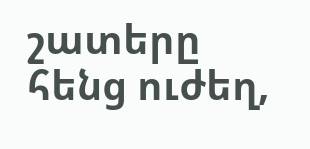շատերը հենց ուժեղ,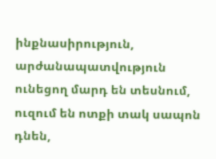ինքնասիրություն, արժանապատվություն ունեցող մարդ են տեսնում, ուզում են ոտքի տակ սապոն դնեն,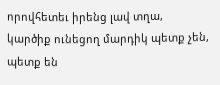որովհետեւ իրենց լավ տղա, կարծիք ունեցող մարդիկ պետք չեն, պետք են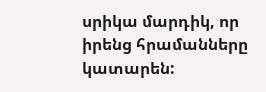սրիկա մարդիկ, որ իրենց հրամանները կատարեն: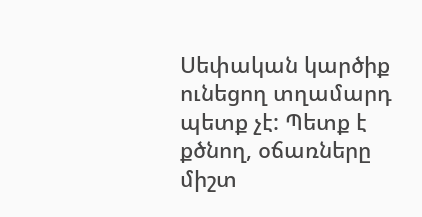Սեփական կարծիք ունեցող տղամարդ պետք չէ: Պետք է քծնող, օճառները միշտ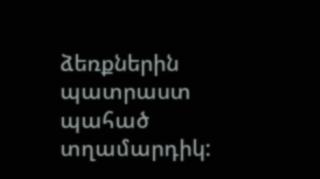ձեռքներին պատրաստ պահած տղամարդիկ: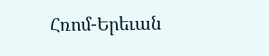Հռոմ-Երեւան